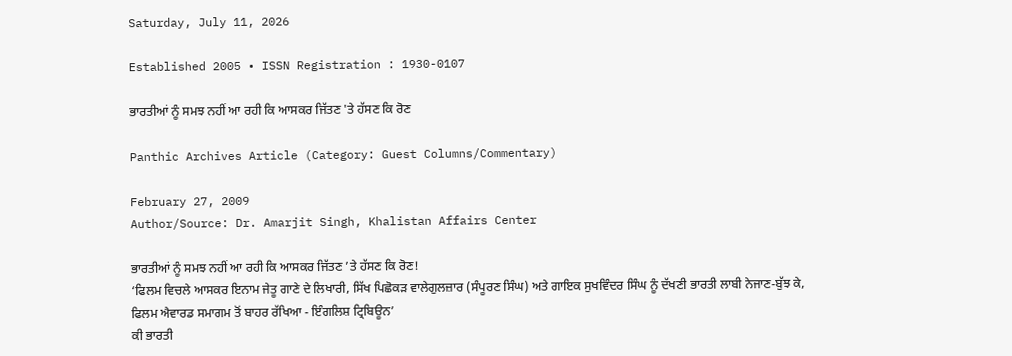Saturday, July 11, 2026

Established 2005 • ISSN Registration : 1930-0107

ਭਾਰਤੀਆਂ ਨੂੰ ਸਮਝ ਨਹੀਂ ਆ ਰਹੀ ਕਿ ਆਸਕਰ ਜਿੱਤਣ 'ਤੇ ਹੱਸਣ ਕਿ ਰੋਣ

Panthic Archives Article (Category: Guest Columns/Commentary)

February 27, 2009
Author/Source: Dr. Amarjit Singh, Khalistan Affairs Center

ਭਾਰਤੀਆਂ ਨੂੰ ਸਮਝ ਨਹੀਂ ਆ ਰਹੀ ਕਿ ਆਸਕਰ ਜਿੱਤਣ ’ਤੇ ਹੱਸਣ ਕਿ ਰੋਣ!
‘ਫਿਲਮ ਵਿਚਲੇ ਆਸਕਰ ਇਨਾਮ ਜੇਤੂ ਗਾਣੇ ਦੇ ਲਿਖਾਰੀ, ਸਿੱਖ ਪਿਛੋਕੜ ਵਾਲੇਗੁਲਜ਼ਾਰ (ਸੰਪੂਰਣ ਸਿੰਘ) ਅਤੇ ਗਾਇਕ ਸੁਖਵਿੰਦਰ ਸਿੰਘ ਨੂੰ ਦੱਖਣੀ ਭਾਰਤੀ ਲਾਬੀ ਨੇਜਾਣ-ਬੁੱਝ ਕੇ, ਫਿਲਮ ਐਵਾਰਡ ਸਮਾਗਮ ਤੋਂ ਬਾਹਰ ਰੱਖਿਆ - ਇੰਗਲਿਸ਼ ਟ੍ਰਿਬਿਊਨ’
ਕੀ ਭਾਰਤੀ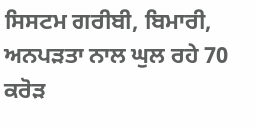ਸਿਸਟਮ ਗਰੀਬੀ, ਬਿਮਾਰੀ, ਅਨਪੜਤਾ ਨਾਲ ਘੁਲ ਰਹੇ 70 ਕਰੋੜ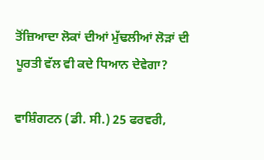ਤੋਂਜ਼ਿਆਦਾ ਲੋਕਾਂ ਦੀਆਂ ਮੁੱਢਲੀਆਂ ਲੋੜਾਂ ਦੀ ਪੂਰਤੀ ਵੱਲ ਵੀ ਕਦੇ ਧਿਆਨ ਦੇਵੇਗਾ?

ਵਾਸ਼ਿੰਗਟਨ (ਡੀ. ਸੀ.) 25 ਫਰਵਰੀ,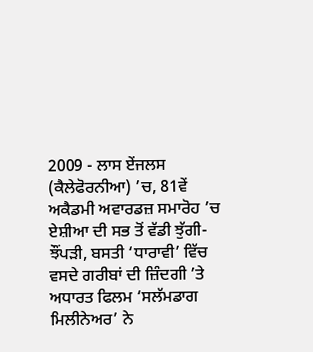2009 - ਲਾਸ ਏਂਜਲਸ (ਕੈਲੇਫੋਰਨੀਆ) ’ਚ, 81ਵੇਂ ਅਕੈਡਮੀ ਅਵਾਰਡਜ਼ ਸਮਾਰੋਹ ’ਚ ਏਸ਼ੀਆ ਦੀ ਸਭ ਤੋਂ ਵੱਡੀ ਝੁੱਗੀ-ਝੌਂਪੜੀ, ਬਸਤੀ ‘ਧਾਰਾਵੀ’ ਵਿੱਚ ਵਸਦੇ ਗਰੀਬਾਂ ਦੀ ਜ਼ਿੰਦਗੀ ’ਤੇ ਅਧਾਰਤ ਫਿਲਮ ‘ਸਲੱਮਡਾਗ ਮਿਲੀਨੇਅਰ’ ਨੇ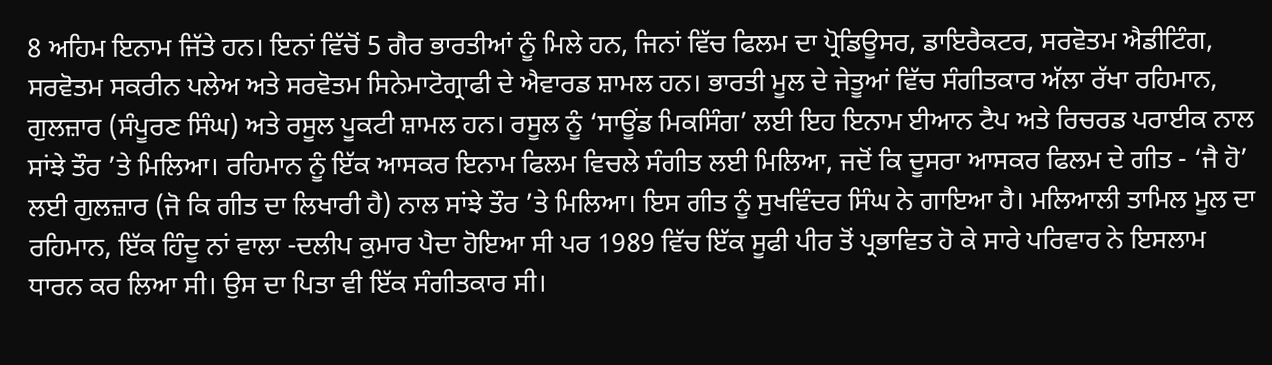8 ਅਹਿਮ ਇਨਾਮ ਜਿੱਤੇ ਹਨ। ਇਨਾਂ ਵਿੱਚੋਂ 5 ਗੈਰ ਭਾਰਤੀਆਂ ਨੂੰ ਮਿਲੇ ਹਨ, ਜਿਨਾਂ ਵਿੱਚ ਫਿਲਮ ਦਾ ਪ੍ਰੋਡਿਊਸਰ, ਡਾਇਰੈਕਟਰ, ਸਰਵੋਤਮ ਐਡੀਟਿੰਗ, ਸਰਵੋਤਮ ਸਕਰੀਨ ਪਲੇਅ ਅਤੇ ਸਰਵੋਤਮ ਸਿਨੇਮਾਟੋਗ੍ਰਾਫੀ ਦੇ ਐਵਾਰਡ ਸ਼ਾਮਲ ਹਨ। ਭਾਰਤੀ ਮੂਲ ਦੇ ਜੇਤੂਆਂ ਵਿੱਚ ਸੰਗੀਤਕਾਰ ਅੱਲਾ ਰੱਖਾ ਰਹਿਮਾਨ, ਗੁਲਜ਼ਾਰ (ਸੰਪੂਰਣ ਸਿੰਘ) ਅਤੇ ਰਸੂਲ ਪੂਕਟੀ ਸ਼ਾਮਲ ਹਨ। ਰਸੂਲ ਨੂੰ ‘ਸਾਊਂਡ ਮਿਕਸਿੰਗ’ ਲਈ ਇਹ ਇਨਾਮ ਈਆਨ ਟੈਪ ਅਤੇ ਰਿਚਰਡ ਪਰਾਈਕ ਨਾਲ ਸਾਂਝੇ ਤੌਰ ’ਤੇ ਮਿਲਿਆ। ਰਹਿਮਾਨ ਨੂੰ ਇੱਕ ਆਸਕਰ ਇਨਾਮ ਫਿਲਮ ਵਿਚਲੇ ਸੰਗੀਤ ਲਈ ਮਿਲਿਆ, ਜਦੋਂ ਕਿ ਦੂਸਰਾ ਆਸਕਰ ਫਿਲਮ ਦੇ ਗੀਤ - ‘ਜੈ ਹੋ’ ਲਈ ਗੁਲਜ਼ਾਰ (ਜੋ ਕਿ ਗੀਤ ਦਾ ਲਿਖਾਰੀ ਹੈ) ਨਾਲ ਸਾਂਝੇ ਤੌਰ ’ਤੇ ਮਿਲਿਆ। ਇਸ ਗੀਤ ਨੂੰ ਸੁਖਵਿੰਦਰ ਸਿੰਘ ਨੇ ਗਾਇਆ ਹੈ। ਮਲਿਆਲੀ ਤਾਮਿਲ ਮੂਲ ਦਾ ਰਹਿਮਾਨ, ਇੱਕ ਹਿੰਦੂ ਨਾਂ ਵਾਲਾ -ਦਲੀਪ ਕੁਮਾਰ ਪੈਦਾ ਹੋਇਆ ਸੀ ਪਰ 1989 ਵਿੱਚ ਇੱਕ ਸੂਫੀ ਪੀਰ ਤੋਂ ਪ੍ਰਭਾਵਿਤ ਹੋ ਕੇ ਸਾਰੇ ਪਰਿਵਾਰ ਨੇ ਇਸਲਾਮ ਧਾਰਨ ਕਰ ਲਿਆ ਸੀ। ਉਸ ਦਾ ਪਿਤਾ ਵੀ ਇੱਕ ਸੰਗੀਤਕਾਰ ਸੀ।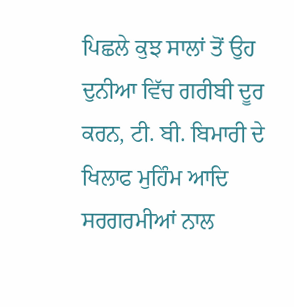ਪਿਛਲੇ ਕੁਝ ਸਾਲਾਂ ਤੋਂ ਉਹ ਦੁਨੀਆ ਵਿੱਚ ਗਰੀਬੀ ਦੂਰ ਕਰਨ, ਟੀ. ਬੀ. ਬਿਮਾਰੀ ਦੇ ਖਿਲਾਫ ਮੁਹਿੰਮ ਆਦਿ ਸਰਗਰਮੀਆਂ ਨਾਲ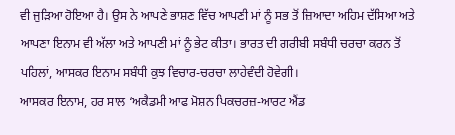ਵੀ ਜੁੜਿਆ ਹੋਇਆ ਹੈ। ਉਸ ਨੇ ਆਪਣੇ ਭਾਸ਼ਣ ਵਿੱਚ ਆਪਣੀ ਮਾਂ ਨੂੰ ਸਭ ਤੋਂ ਜ਼ਿਆਦਾ ਅਹਿਮ ਦੱਸਿਆ ਅਤੇ ਆਪਣਾ ਇਨਾਮ ਵੀ ਅੱਲਾ ਅਤੇ ਆਪਣੀ ਮਾਂ ਨੂੰ ਭੇਟ ਕੀਤਾ। ਭਾਰਤ ਦੀ ਗਰੀਬੀ ਸਬੰਧੀ ਚਰਚਾ ਕਰਨ ਤੋਂ ਪਹਿਲਾਂ, ਆਸਕਰ ਇਨਾਮ ਸਬੰਧੀ ਕੁਝ ਵਿਚਾਰ-ਚਰਚਾ ਲਾਹੇਵੰਦੀ ਹੋਵੇਗੀ।
ਆਸਕਰ ਇਨਾਮ, ਹਰ ਸਾਲ ‘ਅਕੈਡਮੀ ਆਫ ਮੋਸ਼ਨ ਪਿਕਚਰਜ਼-ਆਰਟ ਐਂਡ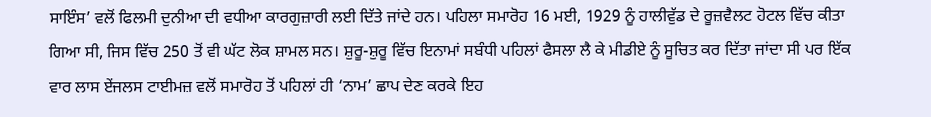ਸਾਇੰਸ’ ਵਲੋਂ ਫਿਲਮੀ ਦੁਨੀਆ ਦੀ ਵਧੀਆ ਕਾਰਗੁਜ਼ਾਰੀ ਲਈ ਦਿੱਤੇ ਜਾਂਦੇ ਹਨ। ਪਹਿਲਾ ਸਮਾਰੋਹ 16 ਮਈ, 1929 ਨੂੰ ਹਾਲੀਵੁੱਡ ਦੇ ਰੂਜ਼ਵੈਲਟ ਹੋਟਲ ਵਿੱਚ ਕੀਤਾ ਗਿਆ ਸੀ, ਜਿਸ ਵਿੱਚ 250 ਤੋਂ ਵੀ ਘੱਟ ਲੋਕ ਸ਼ਾਮਲ ਸਨ। ਸ਼ੁਰੂ-ਸ਼ੁਰੂ ਵਿੱਚ ਇਨਾਮਾਂ ਸਬੰਧੀ ਪਹਿਲਾਂ ਫੈਸਲਾ ਲੈ ਕੇ ਮੀਡੀਏ ਨੂੰ ਸੂਚਿਤ ਕਰ ਦਿੱਤਾ ਜਾਂਦਾ ਸੀ ਪਰ ਇੱਕ ਵਾਰ ਲਾਸ ਏਂਜਲਸ ਟਾਈਮਜ਼ ਵਲੋਂ ਸਮਾਰੋਹ ਤੋਂ ਪਹਿਲਾਂ ਹੀ ‘ਨਾਮ’ ਛਾਪ ਦੇਣ ਕਰਕੇ ਇਹ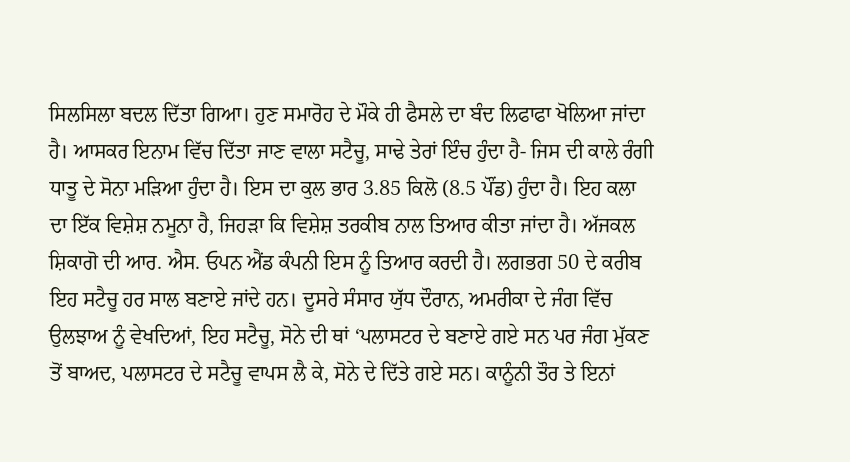ਸਿਲਸਿਲਾ ਬਦਲ ਦਿੱਤਾ ਗਿਆ। ਹੁਣ ਸਮਾਰੋਹ ਦੇ ਮੌਕੇ ਹੀ ਫੈਸਲੇ ਦਾ ਬੰਦ ਲਿਫਾਫਾ ਖੋਲਿਆ ਜਾਂਦਾ ਹੈ। ਆਸਕਰ ਇਨਾਮ ਵਿੱਚ ਦਿੱਤਾ ਜਾਣ ਵਾਲਾ ਸਟੈਚੂ, ਸਾਢੇ ਤੇਰਾਂ ਇੰਚ ਹੁੰਦਾ ਹੈ- ਜਿਸ ਦੀ ਕਾਲੇ ਰੰਗੀ ਧਾਤੂ ਦੇ ਸੋਨਾ ਮੜਿਆ ਹੁੰਦਾ ਹੈ। ਇਸ ਦਾ ਕੁਲ ਭਾਰ 3.85 ਕਿਲੋ (8.5 ਪੌਂਡ) ਹੁੰਦਾ ਹੈ। ਇਹ ਕਲਾ ਦਾ ਇੱਕ ਵਿਸ਼ੇਸ਼ ਨਮੂਨਾ ਹੈ, ਜਿਹੜਾ ਕਿ ਵਿਸ਼ੇਸ਼ ਤਰਕੀਬ ਨਾਲ ਤਿਆਰ ਕੀਤਾ ਜਾਂਦਾ ਹੈ। ਅੱਜਕਲ ਸ਼ਿਕਾਗੋ ਦੀ ਆਰ. ਐਸ. ਓਪਨ ਐਂਡ ਕੰਪਨੀ ਇਸ ਨੂੰ ਤਿਆਰ ਕਰਦੀ ਹੈ। ਲਗਭਗ 50 ਦੇ ਕਰੀਬ ਇਹ ਸਟੈਚੂ ਹਰ ਸਾਲ ਬਣਾਏ ਜਾਂਦੇ ਹਨ। ਦੂਸਰੇ ਸੰਸਾਰ ਯੁੱਧ ਦੌਰਾਨ, ਅਮਰੀਕਾ ਦੇ ਜੰਗ ਵਿੱਚ ਉਲਝਾਅ ਨੂੰ ਵੇਖਦਿਆਂ, ਇਹ ਸਟੈਚੂ, ਸੋਨੇ ਦੀ ਥਾਂ ‘ਪਲਾਸਟਰ ਦੇ ਬਣਾਏ ਗਏ ਸਨ ਪਰ ਜੰਗ ਮੁੱਕਣ ਤੋਂ ਬਾਅਦ, ਪਲਾਸਟਰ ਦੇ ਸਟੈਚੂ ਵਾਪਸ ਲੈ ਕੇ, ਸੋਨੇ ਦੇ ਦਿੱਤੇ ਗਏ ਸਨ। ਕਾਨੂੰਨੀ ਤੌਰ ਤੇ ਇਨਾਂ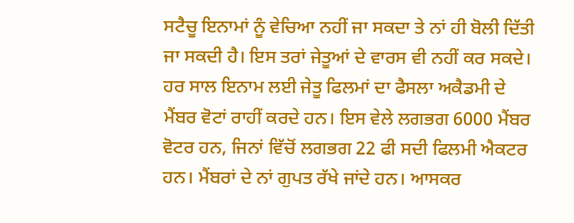ਸਟੈਚੂ ਇਨਾਮਾਂ ਨੂੰ ਵੇਚਿਆ ਨਹੀਂ ਜਾ ਸਕਦਾ ਤੇ ਨਾਂ ਹੀ ਬੋਲੀ ਦਿੱਤੀ ਜਾ ਸਕਦੀ ਹੈ। ਇਸ ਤਰਾਂ ਜੇਤੂਆਂ ਦੇ ਵਾਰਸ ਵੀ ਨਹੀਂ ਕਰ ਸਕਦੇ। ਹਰ ਸਾਲ ਇਨਾਮ ਲਈ ਜੇਤੂ ਫਿਲਮਾਂ ਦਾ ਫੈਸਲਾ ਅਕੈਡਮੀ ਦੇ ਮੈਂਬਰ ਵੋਟਾਂ ਰਾਹੀਂ ਕਰਦੇ ਹਨ। ਇਸ ਵੇਲੇ ਲਗਭਗ 6000 ਮੈਂਬਰ ਵੋਟਰ ਹਨ, ਜਿਨਾਂ ਵਿੱਚੋਂ ਲਗਭਗ 22 ਫੀ ਸਦੀ ਫਿਲਮੀ ਐਕਟਰ ਹਨ। ਮੈਂਬਰਾਂ ਦੇ ਨਾਂ ਗੁਪਤ ਰੱਖੇ ਜਾਂਦੇ ਹਨ। ਆਸਕਰ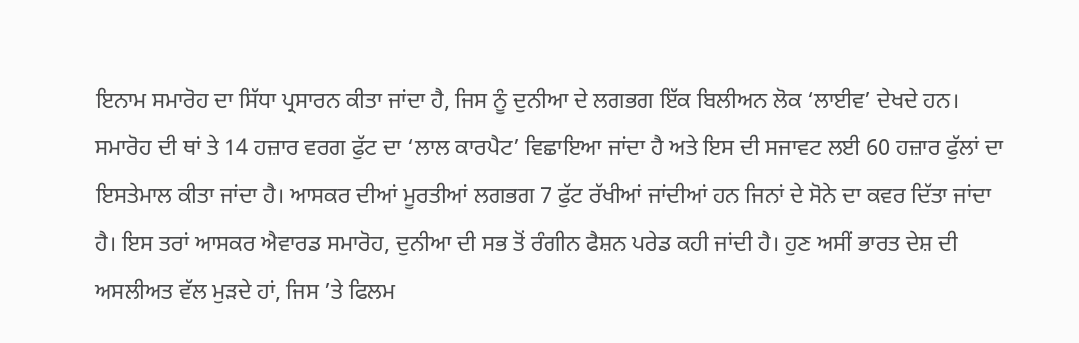ਇਨਾਮ ਸਮਾਰੋਹ ਦਾ ਸਿੱਧਾ ਪ੍ਰਸਾਰਨ ਕੀਤਾ ਜਾਂਦਾ ਹੈ, ਜਿਸ ਨੂੰ ਦੁਨੀਆ ਦੇ ਲਗਭਗ ਇੱਕ ਬਿਲੀਅਨ ਲੋਕ ‘ਲਾਈਵ’ ਦੇਖਦੇ ਹਨ। ਸਮਾਰੋਹ ਦੀ ਥਾਂ ਤੇ 14 ਹਜ਼ਾਰ ਵਰਗ ਫੁੱਟ ਦਾ ‘ਲਾਲ ਕਾਰਪੈਟ’ ਵਿਛਾਇਆ ਜਾਂਦਾ ਹੈ ਅਤੇ ਇਸ ਦੀ ਸਜਾਵਟ ਲਈ 60 ਹਜ਼ਾਰ ਫੁੱਲਾਂ ਦਾ ਇਸਤੇਮਾਲ ਕੀਤਾ ਜਾਂਦਾ ਹੈ। ਆਸਕਰ ਦੀਆਂ ਮੂਰਤੀਆਂ ਲਗਭਗ 7 ਫੁੱਟ ਰੱਖੀਆਂ ਜਾਂਦੀਆਂ ਹਨ ਜਿਨਾਂ ਦੇ ਸੋਨੇ ਦਾ ਕਵਰ ਦਿੱਤਾ ਜਾਂਦਾ ਹੈ। ਇਸ ਤਰਾਂ ਆਸਕਰ ਐਵਾਰਡ ਸਮਾਰੋਹ, ਦੁਨੀਆ ਦੀ ਸਭ ਤੋਂ ਰੰਗੀਨ ਫੈਸ਼ਨ ਪਰੇਡ ਕਹੀ ਜਾਂਦੀ ਹੈ। ਹੁਣ ਅਸੀਂ ਭਾਰਤ ਦੇਸ਼ ਦੀ ਅਸਲੀਅਤ ਵੱਲ ਮੁੜਦੇ ਹਾਂ, ਜਿਸ ’ਤੇ ਫਿਲਮ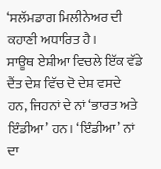‘ਸਲੱਮਡਾਗ ਮਿਲੀਨੇਅਰ ਦੀ ਕਹਾਣੀ ਅਧਾਰਿਤ ਹੈ।
ਸਾਊਥ ਏਸ਼ੀਆ ਵਿਚਲੇ ਇੱਕ ਵੱਡੇ ਦੈਂਤ ਦੇਸ਼ ਵਿੱਚ ਦੋ ਦੇਸ਼ ਵਸਦੇ ਹਨ, ਜਿਹਨਾਂ ਦੇ ਨਾਂ ‘ਭਾਰਤ ਅਤੇ ਇੰਡੀਆ’ ਹਨ। ‘ਇੰਡੀਆ’ ਨਾਂ ਦਾ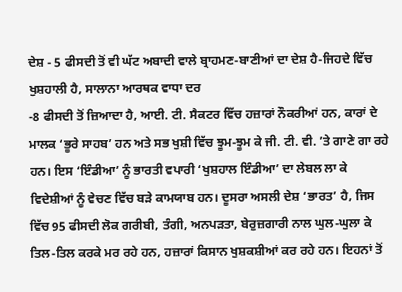ਦੇਸ਼ - 5 ਫੀਸਦੀ ਤੋਂ ਵੀ ਘੱਟ ਅਬਾਦੀ ਵਾਲੇ ਬ੍ਰਾਹਮਣ-ਬਾਣੀਆਂ ਦਾ ਦੇਸ਼ ਹੈ-ਜਿਹਦੇ ਵਿੱਚ ਖੁਸ਼ਹਾਲੀ ਹੈ, ਸਾਲਾਨਾ ਆਰਥਕ ਵਾਧਾ ਦਰ
-8 ਫੀਸਦੀ ਤੋਂ ਜ਼ਿਆਦਾ ਹੈ, ਆਈ. ਟੀ. ਸੈਕਟਰ ਵਿੱਚ ਹਜ਼ਾਰਾਂ ਨੌਕਰੀਆਂ ਹਨ, ਕਾਰਾਂ ਦੇ ਮਾਲਕ ‘ਭੂਰੇ ਸਾਹਬ’ ਹਨ ਅਤੇ ਸਭ ਖੁਸ਼ੀ ਵਿੱਚ ਝੂਮ-ਝੂਮ ਕੇ ਜੀ. ਟੀ. ਵੀ. ’ਤੇ ਗਾਣੇ ਗਾ ਰਹੇ ਹਨ। ਇਸ ‘ਇੰਡੀਆ’ ਨੂੰ ਭਾਰਤੀ ਵਪਾਰੀ ‘ਖੁਸ਼ਹਾਲ ਇੰਡੀਆ’ ਦਾ ਲੇਬਲ ਲਾ ਕੇ ਵਿਦੇਸ਼ੀਆਂ ਨੂੰ ਵੇਚਣ ਵਿੱਚ ਬੜੇ ਕਾਮਯਾਬ ਹਨ। ਦੂਸਰਾ ਅਸਲੀ ਦੇਸ਼ ‘ਭਾਰਤ’ ਹੈ, ਜਿਸ ਵਿੱਚ 95 ਫੀਸਦੀ ਲੋਕ ਗਰੀਬੀ, ਤੰਗੀ, ਅਨਪੜਤਾ, ਬੇਰੁਜ਼ਗਾਰੀ ਨਾਲ ਘੁਲ-ਘੁਲਾ ਕੇ ਤਿਲ-ਤਿਲ ਕਰਕੇ ਮਰ ਰਹੇ ਹਨ, ਹਜ਼ਾਰਾਂ ਕਿਸਾਨ ਖੁਸ਼ਕਸ਼ੀਆਂ ਕਰ ਰਹੇ ਹਨ। ਇਹਨਾਂ ਤੋਂ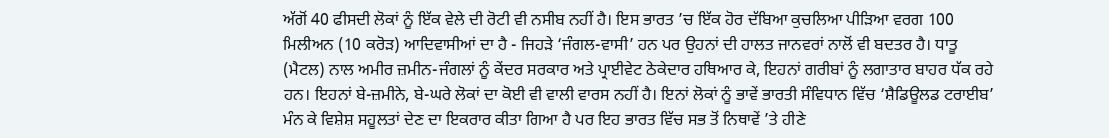ਅੱਗੋਂ 40 ਫੀਸਦੀ ਲੋਕਾਂ ਨੂੰ ਇੱਕ ਵੇਲੇ ਦੀ ਰੋਟੀ ਵੀ ਨਸੀਬ ਨਹੀਂ ਹੈ। ਇਸ ਭਾਰਤ ’ਚ ਇੱਕ ਹੋਰ ਦੱਬਿਆ ਕੁਚਲਿਆ ਪੀੜਿਆ ਵਰਗ 100 ਮਿਲੀਅਨ (10 ਕਰੋੜ) ਆਦਿਵਾਸੀਆਂ ਦਾ ਹੈ - ਜਿਹੜੇ ‘ਜੰਗਲ-ਵਾਸੀ’ ਹਨ ਪਰ ਉਹਨਾਂ ਦੀ ਹਾਲਤ ਜਾਨਵਰਾਂ ਨਾਲੋਂ ਵੀ ਬਦਤਰ ਹੈ। ਧਾਤੂ (ਮੈਟਲ) ਨਾਲ ਅਮੀਰ ਜ਼ਮੀਨ-ਜੰਗਲਾਂ ਨੂੰ ਕੇਂਦਰ ਸਰਕਾਰ ਅਤੇ ਪ੍ਰਾਈਵੇਟ ਠੇਕੇਦਾਰ ਹਥਿਆਰ ਕੇ, ਇਹਨਾਂ ਗਰੀਬਾਂ ਨੂੰ ਲਗਾਤਾਰ ਬਾਹਰ ਧੱਕ ਰਹੇ ਹਨ। ਇਹਨਾਂ ਬੇ-ਜ਼ਮੀਨੇ, ਬੇ-ਘਰੇ ਲੋਕਾਂ ਦਾ ਕੋਈ ਵੀ ਵਾਲੀ ਵਾਰਸ ਨਹੀਂ ਹੈ। ਇਨਾਂ ਲੋਕਾਂ ਨੂੰ ਭਾਵੇਂ ਭਾਰਤੀ ਸੰਵਿਧਾਨ ਵਿੱਚ ‘ਸ਼ੈਡਿਊਲਡ ਟਰਾਈਬ’ ਮੰਨ ਕੇ ਵਿਸ਼ੇਸ਼ ਸਹੂਲਤਾਂ ਦੇਣ ਦਾ ਇਕਰਾਰ ਕੀਤਾ ਗਿਆ ਹੈ ਪਰ ਇਹ ਭਾਰਤ ਵਿੱਚ ਸਭ ਤੋਂ ਨਿਥਾਵੇਂ ’ਤੇ ਹੀਣੇ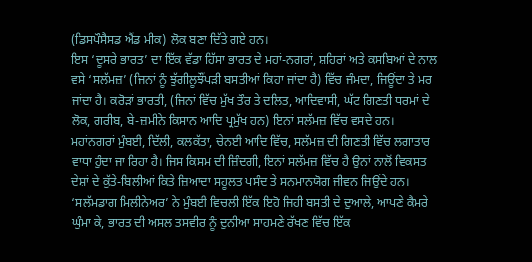(ਡਿਸਪੌਸੈਸਡ ਐਂਡ ਮੀਕ) ਲੋਕ ਬਣਾ ਦਿੱਤੇ ਗਏ ਹਨ।
ਇਸ ‘ਦੂਸਰੇ ਭਾਰਤ’ ਦਾ ਇੱਕ ਵੱਡਾ ਹਿੱਸਾ ਭਾਰਤ ਦੇ ਮਹਾਂ-ਨਗਰਾਂ, ਸ਼ਹਿਰਾਂ ਅਤੇ ਕਸਬਿਆਂ ਦੇ ਨਾਲ ਵਸੇ ‘ਸਲੱਮਜ਼’ (ਜਿਨਾਂ ਨੂੰ ਝੁੱਗੀਲੂਝੌਂਪੜੀ ਬਸਤੀਆਂ ਕਿਹਾ ਜਾਂਦਾ ਹੈ) ਵਿੱਚ ਜੰਮਦਾ, ਜਿਊਂਦਾ ਤੇ ਮਰ ਜਾਂਦਾ ਹੈ। ਕਰੋੜਾਂ ਭਾਰਤੀ, (ਜਿਨਾਂ ਵਿੱਚ ਮੁੱਖ ਤੌਰ ਤੇ ਦਲਿਤ, ਆਦਿਵਾਸੀ, ਘੱਟ ਗਿਣਤੀ ਧਰਮਾਂ ਦੇ ਲੋਕ, ਗਰੀਬ, ਬੇ-ਜ਼ਮੀਨੇ ਕਿਸਾਨ ਆਦਿ ਪ੍ਰਮੁੱਖ ਹਨ) ਇਨਾਂ ਸਲੱਮਜ਼ ਵਿੱਚ ਵਸਦੇ ਹਨ। ਮਹਾਂਨਗਰਾਂ ਮੁੰਬਈ, ਦਿੱਲੀ, ਕਲਕੱਤਾ, ਚੇਨਈ ਆਦਿ ਵਿੱਚ, ਸਲੱਮਜ਼ ਦੀ ਗਿਣਤੀ ਵਿੱਚ ਲਗਾਤਾਰ ਵਾਧਾ ਹੁੰਦਾ ਜਾ ਰਿਹਾ ਹੈ। ਜਿਸ ਕਿਸਮ ਦੀ ਜ਼ਿੰਦਗੀ, ਇਨਾਂ ਸਲੱਮਜ਼ ਵਿੱਚ ਹੈ ਉਨਾਂ ਨਾਲੋਂ ਵਿਕਸਤ ਦੇਸ਼ਾਂ ਦੇ ਕੁੱਤੇ-ਬਿਲੀਆਂ ਕਿਤੇ ਜ਼ਿਆਦਾ ਸਹੂਲਤ ਪਸੰਦ ਤੇ ਸਨਮਾਨਯੋਗ ਜੀਵਨ ਜਿਉਂਦੇ ਹਨ। ‘ਸਲੱਮਡਾਗ ਮਿਲੀਨੇਅਰ’ ਨੇ ਮੁੰਬਈ ਵਿਚਲੀ ਇੱਕ ਇਹੋ ਜਿਹੀ ਬਸਤੀ ਦੇ ਦੁਆਲੇ, ਆਪਣੇ ਕੈਮਰੇ ਘੁੰਮਾ ਕੇ, ਭਾਰਤ ਦੀ ਅਸਲ ਤਸਵੀਰ ਨੂੰ ਦੁਨੀਆ ਸਾਹਮਣੇ ਰੱਖਣ ਵਿੱਚ ਇੱਕ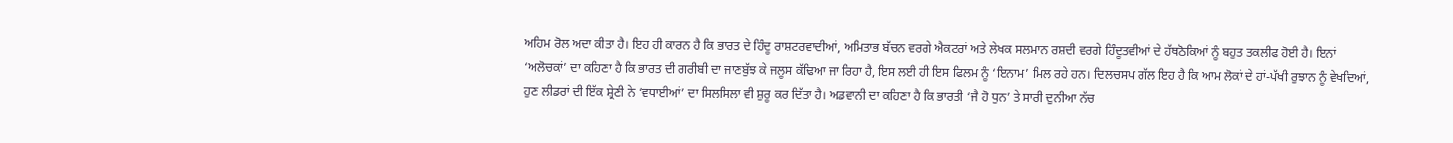ਅਹਿਮ ਰੋਲ ਅਦਾ ਕੀਤਾ ਹੈ। ਇਹ ਹੀ ਕਾਰਨ ਹੈ ਕਿ ਭਾਰਤ ਦੇ ਹਿੰਦੂ ਰਾਸ਼ਟਰਵਾਦੀਆਂ, ਅਮਿਤਾਭ ਬੱਚਨ ਵਰਗੇ ਐਕਟਰਾਂ ਅਤੇ ਲੇਖਕ ਸਲਮਾਨ ਰਸ਼ਦੀ ਵਰਗੇ ਹਿੰਦੂਤਵੀਆਂ ਦੇ ਹੱਥਠੋਕਿਆਂ ਨੂੰ ਬਹੁਤ ਤਕਲੀਫ ਹੋਈ ਹੈ। ਇਨਾਂ ‘ਅਲੋਚਕਾਂ’ ਦਾ ਕਹਿਣਾ ਹੈ ਕਿ ਭਾਰਤ ਦੀ ਗਰੀਬੀ ਦਾ ਜਾਣਬੁੱਝ ਕੇ ਜਲੂਸ ਕੱਢਿਆ ਜਾ ਰਿਹਾ ਹੈ, ਇਸ ਲਈ ਹੀ ਇਸ ਫਿਲਮ ਨੂੰ ‘ਇਨਾਮ’ ਮਿਲ ਰਹੇ ਹਨ। ਦਿਲਚਸਪ ਗੱਲ ਇਹ ਹੈ ਕਿ ਆਮ ਲੋਕਾਂ ਦੇ ਹਾਂ-ਪੱਖੀ ਰੁਝਾਨ ਨੂੰ ਵੇਖਦਿਆਂ, ਹੁਣ ਲੀਡਰਾਂ ਦੀ ਇੱਕ ਸ਼੍ਰੇਣੀ ਨੇ ‘ਵਧਾਈਆਂ’ ਦਾ ਸਿਲਸਿਲਾ ਵੀ ਸ਼ੁਰੂ ਕਰ ਦਿੱਤਾ ਹੈ। ਅਡਵਾਨੀ ਦਾ ਕਹਿਣਾ ਹੈ ਕਿ ਭਾਰਤੀ ‘ਜੈ ਹੋ ਧੁਨ’ ਤੇ ਸਾਰੀ ਦੁਨੀਆ ਨੱਚ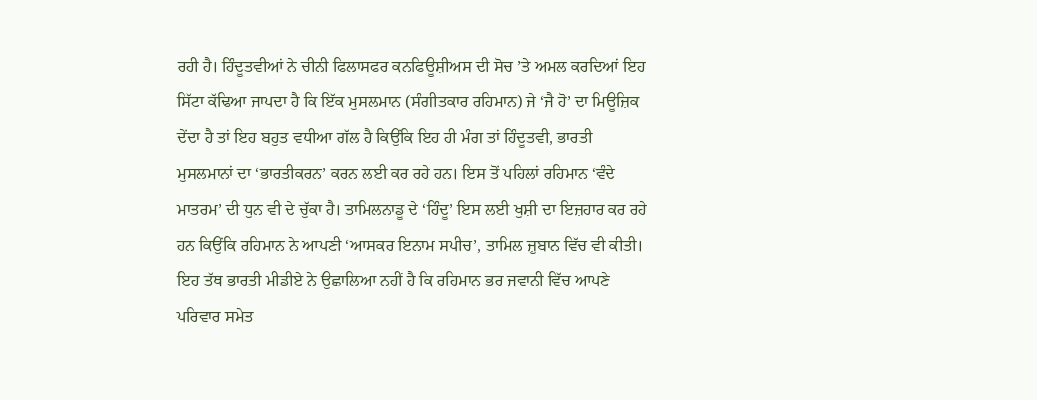ਰਹੀ ਹੈ। ਹਿੰਦੂਤਵੀਆਂ ਨੇ ਚੀਨੀ ਫਿਲਾਸਫਰ ਕਨਫਿਊਸ਼ੀਅਸ ਦੀ ਸੋਚ ’ਤੇ ਅਮਲ ਕਰਦਿਆਂ ਇਹ ਸਿੱਟਾ ਕੱਢਿਆ ਜਾਪਦਾ ਹੈ ਕਿ ਇੱਕ ਮੁਸਲਮਾਨ (ਸੰਗੀਤਕਾਰ ਰਹਿਮਾਨ) ਜੇ ‘ਜੈ ਹੋ’ ਦਾ ਮਿਊਜ਼ਿਕ ਦੇਂਦਾ ਹੈ ਤਾਂ ਇਹ ਬਹੁਤ ਵਧੀਆ ਗੱਲ ਹੈ ਕਿਉਂਕਿ ਇਹ ਹੀ ਮੰਗ ਤਾਂ ਹਿੰਦੂਤਵੀ, ਭਾਰਤੀ ਮੁਸਲਮਾਨਾਂ ਦਾ ‘ਭਾਰਤੀਕਰਨ’ ਕਰਨ ਲਈ ਕਰ ਰਹੇ ਹਨ। ਇਸ ਤੋਂ ਪਹਿਲਾਂ ਰਹਿਮਾਨ ‘ਵੰਦੇ ਮਾਤਰਮ’ ਦੀ ਧੁਨ ਵੀ ਦੇ ਚੁੱਕਾ ਹੈ। ਤਾਮਿਲਨਾਡੂ ਦੇ ‘ਹਿੰਦੂ’ ਇਸ ਲਈ ਖੁਸ਼ੀ ਦਾ ਇਜ਼ਹਾਰ ਕਰ ਰਹੇ ਹਨ ਕਿਉਂਕਿ ਰਹਿਮਾਨ ਨੇ ਆਪਣੀ ‘ਆਸਕਰ ਇਨਾਮ ਸਪੀਚ’, ਤਾਮਿਲ ਜ਼ੁਬਾਨ ਵਿੱਚ ਵੀ ਕੀਤੀ। ਇਹ ਤੱਥ ਭਾਰਤੀ ਮੀਡੀਏ ਨੇ ਉਛਾਲਿਆ ਨਹੀਂ ਹੈ ਕਿ ਰਹਿਮਾਨ ਭਰ ਜਵਾਨੀ ਵਿੱਚ ਆਪਣੇ ਪਰਿਵਾਰ ਸਮੇਤ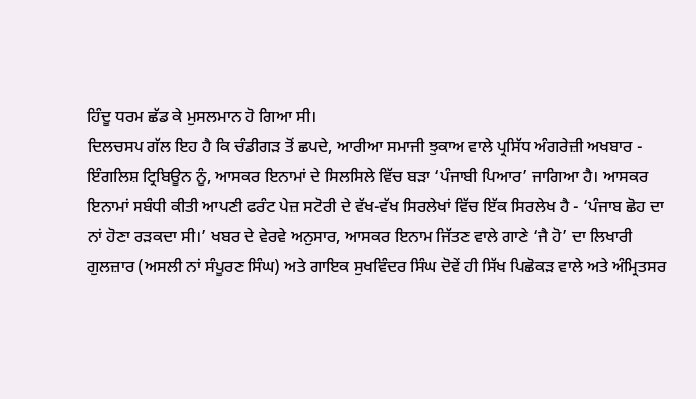ਹਿੰਦੂ ਧਰਮ ਛੱਡ ਕੇ ਮੁਸਲਮਾਨ ਹੋ ਗਿਆ ਸੀ।
ਦਿਲਚਸਪ ਗੱਲ ਇਹ ਹੈ ਕਿ ਚੰਡੀਗੜ ਤੋਂ ਛਪਦੇ, ਆਰੀਆ ਸਮਾਜੀ ਝੁਕਾਅ ਵਾਲੇ ਪ੍ਰਸਿੱਧ ਅੰਗਰੇਜ਼ੀ ਅਖਬਾਰ - ਇੰਗਲਿਸ਼ ਟ੍ਰਿਬਿਊਨ ਨੂੰ, ਆਸਕਰ ਇਨਾਮਾਂ ਦੇ ਸਿਲਸਿਲੇ ਵਿੱਚ ਬੜਾ ‘ਪੰਜਾਬੀ ਪਿਆਰ’ ਜਾਗਿਆ ਹੈ। ਆਸਕਰ ਇਨਾਮਾਂ ਸਬੰਧੀ ਕੀਤੀ ਆਪਣੀ ਫਰੰਟ ਪੇਜ਼ ਸਟੋਰੀ ਦੇ ਵੱਖ-ਵੱਖ ਸਿਰਲੇਖਾਂ ਵਿੱਚ ਇੱਕ ਸਿਰਲੇਖ ਹੈ - ‘ਪੰਜਾਬ ਛੋਹ ਦਾ ਨਾਂ ਹੋਣਾ ਰੜਕਦਾ ਸੀ।’ ਖਬਰ ਦੇ ਵੇਰਵੇ ਅਨੁਸਾਰ, ਆਸਕਰ ਇਨਾਮ ਜਿੱਤਣ ਵਾਲੇ ਗਾਣੇ ‘ਜੈ ਹੋ’ ਦਾ ਲਿਖਾਰੀ ਗੁਲਜ਼ਾਰ (ਅਸਲੀ ਨਾਂ ਸੰਪੂਰਣ ਸਿੰਘ) ਅਤੇ ਗਾਇਕ ਸੁਖਵਿੰਦਰ ਸਿੰਘ ਦੋਵੇਂ ਹੀ ਸਿੱਖ ਪਿਛੋਕੜ ਵਾਲੇ ਅਤੇ ਅੰਮ੍ਰਿਤਸਰ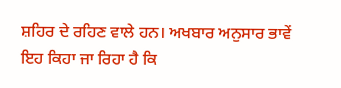ਸ਼ਹਿਰ ਦੇ ਰਹਿਣ ਵਾਲੇ ਹਨ। ਅਖਬਾਰ ਅਨੁਸਾਰ ਭਾਵੇਂ ਇਹ ਕਿਹਾ ਜਾ ਰਿਹਾ ਹੈ ਕਿ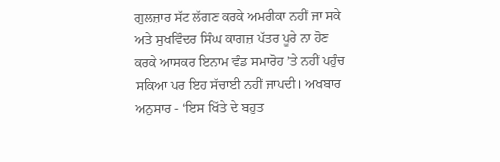ਗੁਲਜ਼ਾਰ ਸੱਟ ਲੱਗਣ ਕਰਕੇ ਅਮਰੀਕਾ ਨਹੀਂ ਜਾ ਸਕੇ ਅਤੇ ਸੁਖਵਿੰਦਰ ਸਿੰਘ ਕਾਗਜ਼ ਪੱਤਰ ਪੂਰੇ ਨਾ ਹੋਣ ਕਰਕੇ ਆਸਕਰ ਇਨਾਮ ਵੰਡ ਸਮਾਰੋਹ ’ਤੇ ਨਹੀਂ ਪਹੁੰਚ ਸਕਿਆ ਪਰ ਇਹ ਸੱਚਾਈ ਨਹੀਂ ਜਾਪਦੀ। ਅਖਬਾਰ ਅਨੁਸਾਰ - ‘ਇਸ ਖਿੱਤੇ ਦੇ ਬਹੁਤ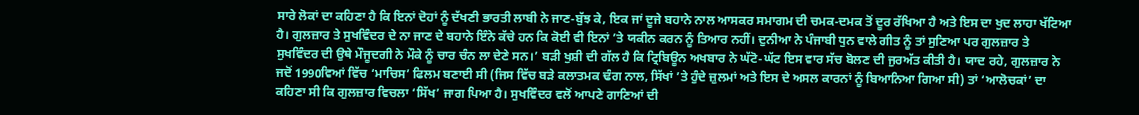ਸਾਰੇ ਲੋਕਾਂ ਦਾ ਕਹਿਣਾ ਹੈ ਕਿ ਇਨਾਂ ਦੋਹਾਂ ਨੂੰ ਦੱਖਣੀ ਭਾਰਤੀ ਲਾਬੀ ਨੇ ਜਾਣ-ਬੁੱਝ ਕੇ, ਇਕ ਜਾਂ ਦੂਜੇ ਬਹਾਨੇ ਨਾਲ ਆਸਕਰ ਸਮਾਗਮ ਦੀ ਚਮਕ-ਦਮਕ ਤੋਂ ਦੂਰ ਰੱਖਿਆ ਹੈ ਅਤੇ ਇਸ ਦਾ ਖੁਦ ਲਾਹਾ ਖੱਟਿਆ ਹੈ। ਗੁਲਜ਼ਾਰ ਤੇ ਸੁਖਵਿੰਦਰ ਦੇ ਨਾ ਜਾਣ ਦੇ ਬਹਾਨੇ ਇੰਨੇ ਕੱਚੇ ਹਨ ਕਿ ਕੋਈ ਵੀ ਇਨਾਂ ’ਤੇ ਯਕੀਨ ਕਰਨ ਨੂੰ ਤਿਆਰ ਨਹੀਂ। ਦੁਨੀਆ ਨੇ ਪੰਜਾਬੀ ਧੁਨ ਵਾਲੇ ਗੀਤ ਨੂੰ ਤਾਂ ਸੁਣਿਆ ਪਰ ਗੁਲਜ਼ਾਰ ਤੇ ਸੁਖਵਿੰਦਰ ਦੀ ਉਥੇ ਮੌਜੂਦਗੀ ਨੇ ਮੌਕੇ ਨੂੰ ਚਾਰ ਚੰਨ ਲਾ ਦੇਣੇ ਸਨ।’ ਬੜੀ ਖੁਸ਼ੀ ਦੀ ਗੱਲ ਹੈ ਕਿ ਟ੍ਰਿਬਿਊਨ ਅਖਬਾਰ ਨੇ ਘੱਟੋ-ਘੱਟ ਇਸ ਵਾਰ ਸੱਚ ਬੋਲਣ ਦੀ ਜੁਰਅੱਤ ਕੀਤੀ ਹੈ। ਯਾਦ ਰਹੇ, ਗੁਲਜ਼ਾਰ ਨੇ ਜਦੋਂ 1990ਵਿਆਂ ਵਿੱਚ ‘ਮਾਚਿਸ’ ਫਿਲਮ ਬਣਾਈ ਸੀ (ਜਿਸ ਵਿੱਚ ਬੜੇ ਕਲਾਤਮਕ ਢੰਗ ਨਾਲ, ਸਿੱਖਾਂ ’ਤੇ ਹੁੰਦੇ ਜ਼ੁਲਮਾਂ ਅਤੇ ਇਸ ਦੇ ਅਸਲ ਕਾਰਨਾਂ ਨੂੰ ਬਿਆਨਿਆ ਗਿਆ ਸੀ) ਤਾਂ ‘ਆਲੋਚਕਾਂ’ ਦਾ ਕਹਿਣਾ ਸੀ ਕਿ ਗੁਲਜ਼ਾਰ ਵਿਚਲਾ ‘ਸਿੱਖ’ ਜਾਗ ਪਿਆ ਹੈ। ਸੁਖਵਿੰਦਰ ਵਲੋਂ ਆਪਣੇ ਗਾਣਿਆਂ ਦੀ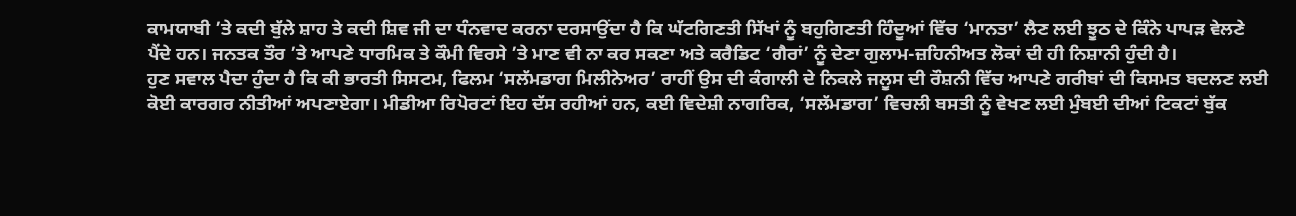ਕਾਮਯਾਬੀ ’ਤੇ ਕਦੀ ਬੁੱਲੇ ਸ਼ਾਹ ਤੇ ਕਦੀ ਸ਼ਿਵ ਜੀ ਦਾ ਧੰਨਵਾਦ ਕਰਨਾ ਦਰਸਾਉਂਦਾ ਹੈ ਕਿ ਘੱਟਗਿਣਤੀ ਸਿੱਖਾਂ ਨੂੰ ਬਹੁਗਿਣਤੀ ਹਿੰਦੂਆਂ ਵਿੱਚ ‘ਮਾਨਤਾ’ ਲੈਣ ਲਈ ਝੂਠ ਦੇ ਕਿੰਨੇ ਪਾਪੜ ਵੇਲਣੇ ਪੈਂਦੇ ਹਨ। ਜਨਤਕ ਤੌਰ ’ਤੇ ਆਪਣੇ ਧਾਰਮਿਕ ਤੇ ਕੌਮੀ ਵਿਰਸੇ ’ਤੇ ਮਾਣ ਵੀ ਨਾ ਕਰ ਸਕਣਾ ਅਤੇ ਕਰੈਡਿਟ ‘ਗੈਰਾਂ’ ਨੂੰ ਦੇਣਾ ਗੁਲਾਮ-ਜ਼ਹਿਨੀਅਤ ਲੋਕਾਂ ਦੀ ਹੀ ਨਿਸ਼ਾਨੀ ਹੁੰਦੀ ਹੈ।
ਹੁਣ ਸਵਾਲ ਪੈਦਾ ਹੁੰਦਾ ਹੈ ਕਿ ਕੀ ਭਾਰਤੀ ਸਿਸਟਮ, ਫਿਲਮ ‘ਸਲੱਮਡਾਗ ਮਿਲੀਨੇਅਰ’ ਰਾਹੀਂ ਉਸ ਦੀ ਕੰਗਾਲੀ ਦੇ ਨਿਕਲੇ ਜਲੂਸ ਦੀ ਰੌਸ਼ਨੀ ਵਿੱਚ ਆਪਣੇ ਗਰੀਬਾਂ ਦੀ ਕਿਸਮਤ ਬਦਲਣ ਲਈ ਕੋਈ ਕਾਰਗਰ ਨੀਤੀਆਂ ਅਪਣਾਏਗਾ। ਮੀਡੀਆ ਰਿਪੋਰਟਾਂ ਇਹ ਦੱਸ ਰਹੀਆਂ ਹਨ, ਕਈ ਵਿਦੇਸ਼ੀ ਨਾਗਰਿਕ, ‘ਸਲੱਮਡਾਗ’ ਵਿਚਲੀ ਬਸਤੀ ਨੂੰ ਵੇਖਣ ਲਈ ਮੁੰਬਈ ਦੀਆਂ ਟਿਕਟਾਂ ਬੁੱਕ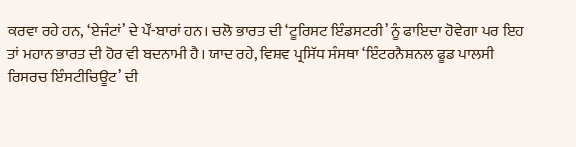ਕਰਵਾ ਰਹੇ ਹਨ, ‘ਏਜੰਟਾਂ’ ਦੇ ਪੌਂ-ਬਾਰਾਂ ਹਨ। ਚਲੋ ਭਾਰਤ ਦੀ ‘ਟੂਰਿਸਟ ਇੰਡਸਟਰੀ’ ਨੂੰ ਫਾਇਦਾ ਹੋਵੇਗਾ ਪਰ ਇਹ ਤਾਂ ਮਹਾਨ ਭਾਰਤ ਦੀ ਹੋਰ ਵੀ ਬਦਨਾਮੀ ਹੈ। ਯਾਦ ਰਹੇ, ਵਿਸ਼ਵ ਪ੍ਰਸਿੱਧ ਸੰਸਥਾ ‘ਇੰਟਰਨੈਸ਼ਨਲ ਫੂਡ ਪਾਲਸੀ ਰਿਸਰਚ ਇੰਸਟੀਚਿਊਟ’ ਦੀ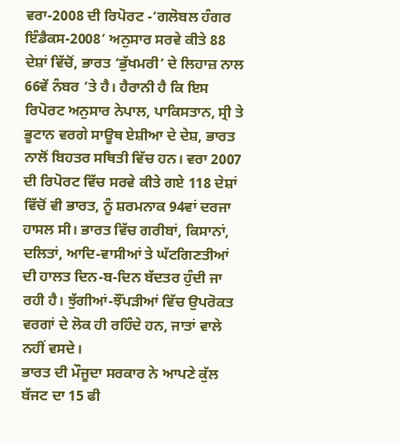ਵਰਾ-2008 ਦੀ ਰਿਪੋਰਟ -‘ਗਲੋਬਲ ਹੰਗਰ ਇੰਡੈਕਸ-2008’ ਅਨੁਸਾਰ ਸਰਵੇ ਕੀਤੇ 88 ਦੇਸ਼ਾਂ ਵਿੱਚੋਂ, ਭਾਰਤ ‘ਭੁੱਖਮਰੀ’ ਦੇ ਲਿਹਾਜ਼ ਨਾਲ 66ਵੇਂ ਨੰਬਰ ’ਤੇ ਹੈ। ਹੈਰਾਨੀ ਹੈ ਕਿ ਇਸ ਰਿਪੋਰਟ ਅਨੁਸਾਰ ਨੇਪਾਲ, ਪਾਕਿਸਤਾਨ, ਸ੍ਰੀ ਤੇ ਭੂਟਾਨ ਵਰਗੇ ਸਾਊਥ ਏਸ਼ੀਆ ਦੇ ਦੇਸ਼, ਭਾਰਤ ਨਾਲੋਂ ਬਿਹਤਰ ਸਥਿਤੀ ਵਿੱਚ ਹਨ। ਵਰਾ 2007 ਦੀ ਰਿਪੋਰਟ ਵਿੱਚ ਸਰਵੇ ਕੀਤੇ ਗਏ 118 ਦੇਸ਼ਾਂ ਵਿੱਚੋਂ ਵੀ ਭਾਰਤ, ਨੂੰ ਸ਼ਰਮਨਾਕ 94ਵਾਂ ਦਰਜਾ ਹਾਸਲ ਸੀ। ਭਾਰਤ ਵਿੱਚ ਗਰੀਬਾਂ, ਕਿਸਾਨਾਂ, ਦਲਿਤਾਂ, ਆਦਿ-ਵਾਸੀਆਂ ਤੇ ਘੱਟਗਿਣਤੀਆਂ ਦੀ ਹਾਲਤ ਦਿਨ-ਬ-ਦਿਨ ਬੱਦਤਰ ਹੁੰਦੀ ਜਾ ਰਹੀ ਹੈ। ਝੁੱਗੀਆਂ-ਝੌਂਪੜੀਆਂ ਵਿੱਚ ਉਪਰੋਕਤ ਵਰਗਾਂ ਦੇ ਲੋਕ ਹੀ ਰਹਿੰਦੇ ਹਨ, ਜਾਤਾਂ ਵਾਲੇ ਨਹੀਂ ਵਸਦੇ।
ਭਾਰਤ ਦੀ ਮੌਜੂਦਾ ਸਰਕਾਰ ਨੇ ਆਪਣੇ ਕੁੱਲ ਬੱਜਟ ਦਾ 15 ਫੀ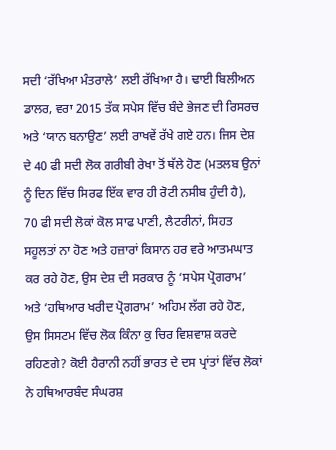ਸਦੀ ‘ਰੱਖਿਆ ਮੰਤਰਾਲੇ’ ਲਈ ਰੱਖਿਆ ਹੈ। ਢਾਈ ਬਿਲੀਅਨ ਡਾਲਰ, ਵਰਾ 2015 ਤੱਕ ਸਪੇਸ ਵਿੱਚ ਬੰਦੇ ਭੇਜਣ ਦੀ ਰਿਸਰਚ ਅਤੇ ‘ਯਾਨ ਬਨਾਉਣ’ ਲਈ ਰਾਖਵੇਂ ਰੱਖੇ ਗਏ ਹਨ। ਜਿਸ ਦੇਸ਼ ਦੇ 40 ਫੀ ਸਦੀ ਲੋਕ ਗਰੀਬੀ ਰੇਖਾ ਤੋਂ ਥੱਲੇ ਹੋਣ (ਮਤਲਬ ਉਨਾਂ ਨੂੰ ਦਿਨ ਵਿੱਚ ਸਿਰਫ ਇੱਕ ਵਾਰ ਹੀ ਰੋਟੀ ਨਸੀਬ ਹੁੰਦੀ ਹੈ), 70 ਫੀ ਸਦੀ ਲੋਕਾਂ ਕੋਲ ਸਾਫ ਪਾਣੀ, ਲੈਟਰੀਨਾਂ, ਸਿਹਤ ਸਹੂਲਤਾਂ ਨਾ ਹੋਣ ਅਤੇ ਹਜ਼ਾਰਾਂ ਕਿਸਾਨ ਹਰ ਵਰੇ ਆਤਮਘਾਤ ਕਰ ਰਹੇ ਹੋਣ, ਉਸ ਦੇਸ਼ ਦੀ ਸਰਕਾਰ ਨੂੰ ‘ਸਪੇਸ ਪ੍ਰੋਗਰਾਮ’ ਅਤੇ ‘ਹਥਿਆਰ ਖਰੀਦ ਪ੍ਰੋਗਰਾਮ’ ਅਹਿਮ ਲੱਗ ਰਹੇ ਹੋਣ, ਉਸ ਸਿਸਟਮ ਵਿੱਚ ਲੋਕ ਕਿੰਨਾ ਕੁ ਚਿਰ ਵਿਸ਼ਵਾਸ਼ ਕਰਦੇ ਰਹਿਣਗੇ? ਕੋਈ ਹੈਰਾਨੀ ਨਹੀਂ ਭਾਰਤ ਦੇ ਦਸ ਪ੍ਰਾਂਤਾਂ ਵਿੱਚ ਲੋਕਾਂ ਨੇ ਹਥਿਆਰਬੰਦ ਸੰਘਰਸ਼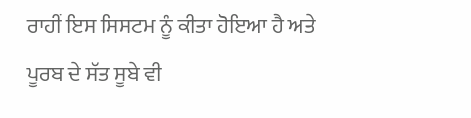ਰਾਹੀਂ ਇਸ ਸਿਸਟਮ ਨੂੰ ਕੀਤਾ ਹੋਇਆ ਹੈ ਅਤੇ ਪੂਰਬ ਦੇ ਸੱਤ ਸੂਬੇ ਵੀ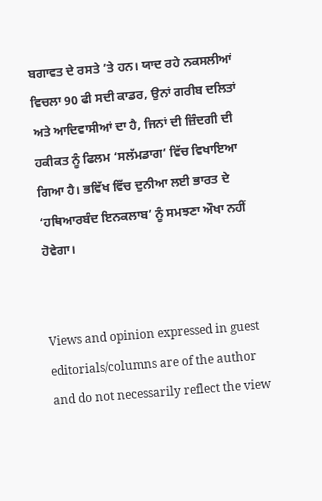ਬਗਾਵਤ ਦੇ ਰਸਤੇ ’ਤੇ ਹਨ। ਯਾਦ ਰਹੇ ਨਕਸਲੀਆਂ ਵਿਚਲਾ 90 ਫੀ ਸਦੀ ਕਾਡਰ, ਉਨਾਂ ਗਰੀਬ ਦਲਿਤਾਂ ਅਤੇ ਆਦਿਵਾਸੀਆਂ ਦਾ ਹੈ, ਜਿਨਾਂ ਦੀ ਜ਼ਿੰਦਗੀ ਦੀ ਹਕੀਕਤ ਨੂੰ ਫਿਲਮ ‘ਸਲੱਮਡਾਗ’ ਵਿੱਚ ਵਿਖਾਇਆ ਗਿਆ ਹੈ। ਭਵਿੱਖ ਵਿੱਚ ਦੁਨੀਆ ਲਈ ਭਾਰਤ ਦੇ ‘ਹਥਿਆਰਬੰਦ ਇਨਕਲਾਬ’ ਨੂੰ ਸਮਝਣਾ ਔਖਾ ਨਹੀਂ ਹੋਵੇਗਾ।


Views and opinion expressed in guest editorials/columns are of the author and do not necessarily reflect the view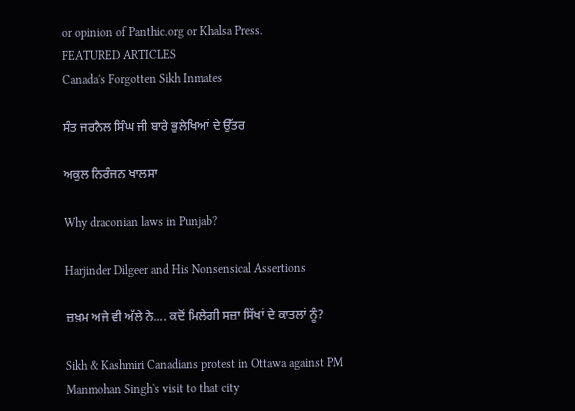or opinion of Panthic.org or Khalsa Press.
FEATURED ARTICLES
Canada's Forgotten Sikh Inmates

ਸੰਤ ਜਰਨੈਲ ਸਿੰਘ ਜੀ ਬਾਰੇ ਭੁਲੇਖਿਆਂ ਦੇ ਉੱਤਰ

ਅਕੁਲ ਨਿਰੰਜਨ ਖਾਲਸਾ

Why draconian laws in Punjab?

Harjinder Dilgeer and His Nonsensical Assertions

ਜ਼ਖ਼ਮ ਅਜੇ ਵੀ ਅੱਲੇ ਨੇ.... ਕਦੋਂ ਮਿਲੇਗੀ ਸਜ਼ਾ ਸਿੱਖਾਂ ਦੇ ਕਾਤਲਾਂ ਨੂੰ?

Sikh & Kashmiri Canadians protest in Ottawa against PM Manmohan Singh's visit to that city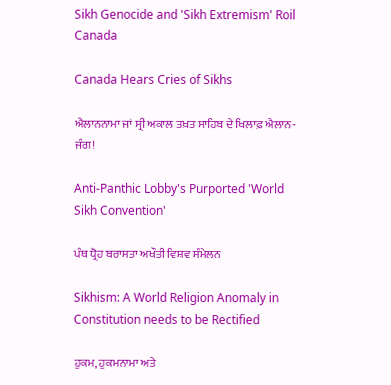Sikh Genocide and 'Sikh Extremism' Roil Canada

Canada Hears Cries of Sikhs

ਐਲਾਨਨਾਮਾ ਜਾਂ ਸ੍ਰੀ ਅਕਾਲ ਤਖ਼ਤ ਸਾਹਿਬ ਦੇ ਖਿਲਾਫ਼ ਐਲਾਨ-ਜੰਗ!

Anti-Panthic Lobby's Purported 'World Sikh Convention'

ਪੰਥ ਧ੍ਰੋਹ ਬਰਾਸਤਾ ਅਖੌਤੀ ਵਿਸ਼ਵ ਸੰਮੇਲਨ

Sikhism: A World Religion Anomaly in Constitution needs to be Rectified

ਹੁਕਮ, ਹੁਕਮਨਾਮਾ ਅਤੇ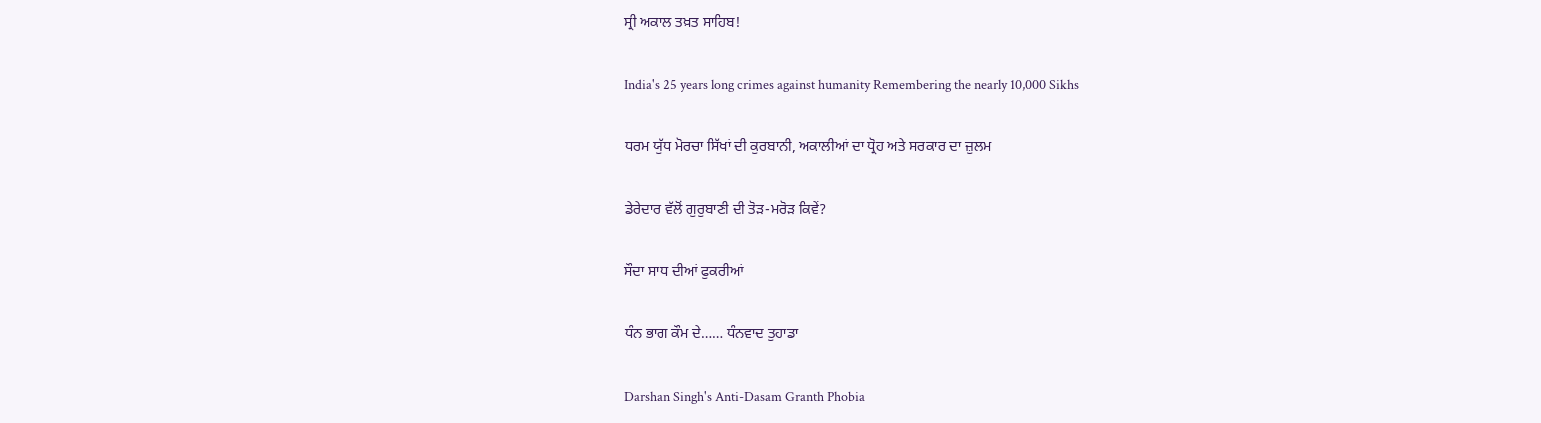ਸ੍ਰੀ ਅਕਾਲ ਤਖ਼ਤ ਸਾਹਿਬ!

India's 25 years long crimes against humanity Remembering the nearly 10,000 Sikhs

ਧਰਮ ਯੁੱਧ ਮੋਰਚਾ ਸਿੱਖਾਂ ਦੀ ਕੁਰਬਾਨੀ, ਅਕਾਲੀਆਂ ਦਾ ਧ੍ਰੋਹ ਅਤੇ ਸਰਕਾਰ ਦਾ ਜ਼ੁਲਮ

ਡੇਰੇਦਾਰ ਵੱਲੋਂ ਗੁਰੁਬਾਣੀ ਦੀ ਤੋੜ-ਮਰੋੜ ਕਿਵੇਂ?

ਸੌਦਾ ਸਾਧ ਦੀਆਂ ਫੁਕਰੀਆਂ

ਧੰਨ ਭਾਗ ਕੌਮ ਦੇ…… ਧੰਨਵਾਦ ਤੁਹਾਡਾ

Darshan Singh's Anti-Dasam Granth Phobia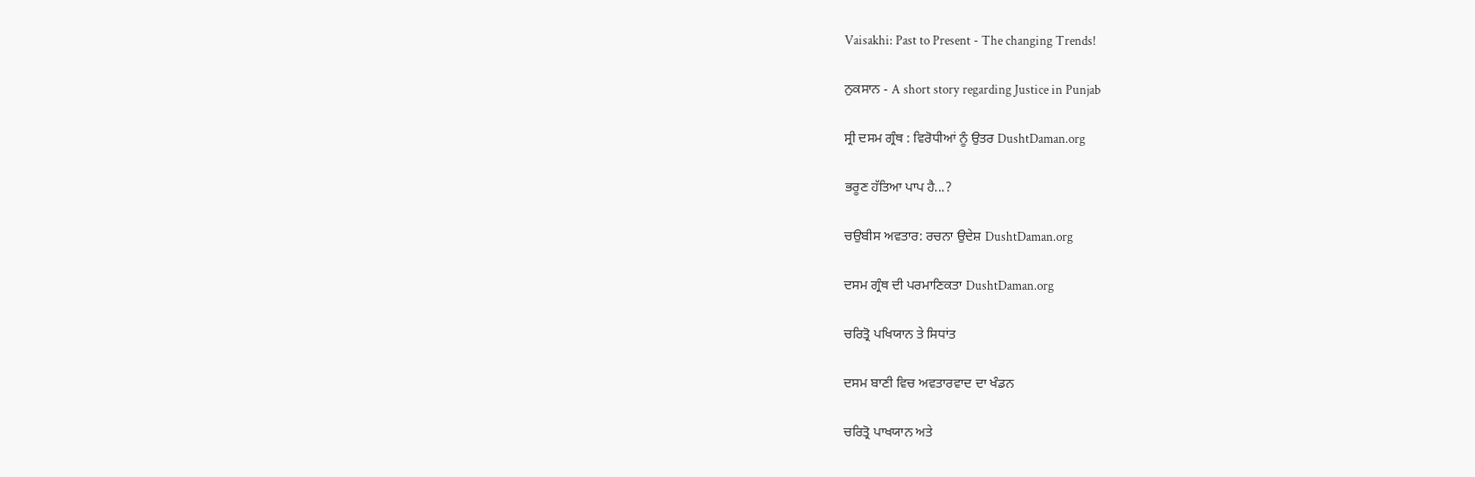Vaisakhi: Past to Present - The changing Trends!

ਨੁਕਸਾਨ - A short story regarding Justice in Punjab

ਸ੍ਰੀ ਦਸਮ ਗ੍ਰੰਥ : ਵਿਰੋਧੀਆਂ ਨੂੰ ਉਤਰ DushtDaman.org

ਭਰੂਣ ਹੱਤਿਆ ਪਾਪ ਹੈ...?

ਚਉਬੀਸ ਅਵਤਾਰ: ਰਚਨਾ ਉਦੇਸ਼ DushtDaman.org

ਦਸਮ ਗ੍ਰੰਥ ਦੀ ਪਰਮਾਣਿਕਤਾ DushtDaman.org

ਚਰਿਤ੍ਰੋ ਪਖਿਯਾਨ ਤੇ ਸਿਧਾਂਤ

ਦਸਮ ਬਾਣੀ ਵਿਚ ਅਵਤਾਰਵਾਦ ਦਾ ਖੰਡਨ

ਚਰਿਤ੍ਰੋ ਪਾਖਯਾਨ ਅਤੇ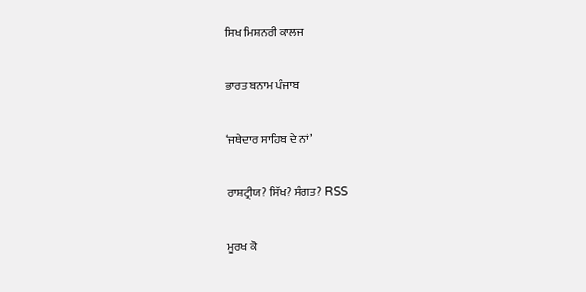ਸਿਖ ਮਿਸ਼ਨਰੀ ਕਾਲਜ

ਭਾਰਤ ਬਨਾਮ ਪੰਜਾਬ

‘ਜਥੇਦਾਰ ਸਾਹਿਬ ਦੇ ਨਾਂ’

ਰਾਸ਼ਟ੍ਰੀਯ? ਸਿੱਖ? ਸੰਗਤ? RSS

ਮੂਰਖ ਕੋ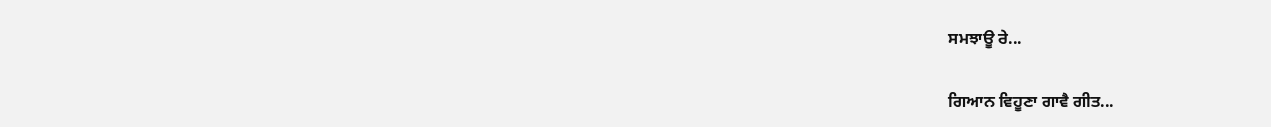ਸਮਝਾਊ ਰੇ...

ਗਿਆਨ ਵਿਹੂਣਾ ਗਾਵੈ ਗੀਤ...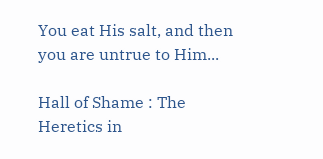You eat His salt, and then you are untrue to Him...

Hall of Shame : The Heretics in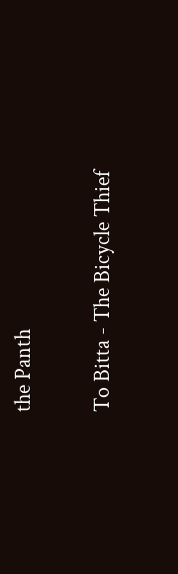the Panth

To Bitta - The Bicycle Thief